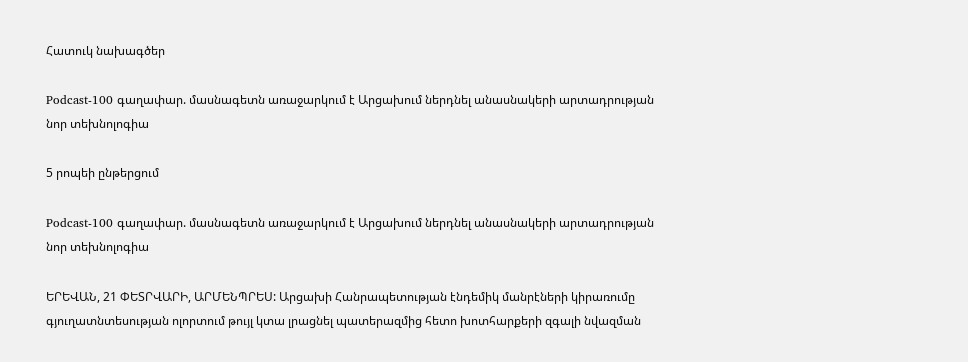Հատուկ նախագծեր

Podcast-100 գաղափար. մասնագետն առաջարկում է Արցախում ներդնել անասնակերի արտադրության նոր տեխնոլոգիա

5 րոպեի ընթերցում

Podcast-100 գաղափար. մասնագետն առաջարկում է Արցախում ներդնել անասնակերի արտադրության նոր տեխնոլոգիա

ԵՐԵՎԱՆ, 21 ՓԵՏՐՎԱՐԻ, ԱՐՄԵՆՊՐԵՍ: Արցախի Հանրապետության էնդեմիկ մանրէների կիրառումը գյուղատնտեսության ոլորտում թույլ կտա լրացնել պատերազմից հետո խոտհարքերի զգալի նվազման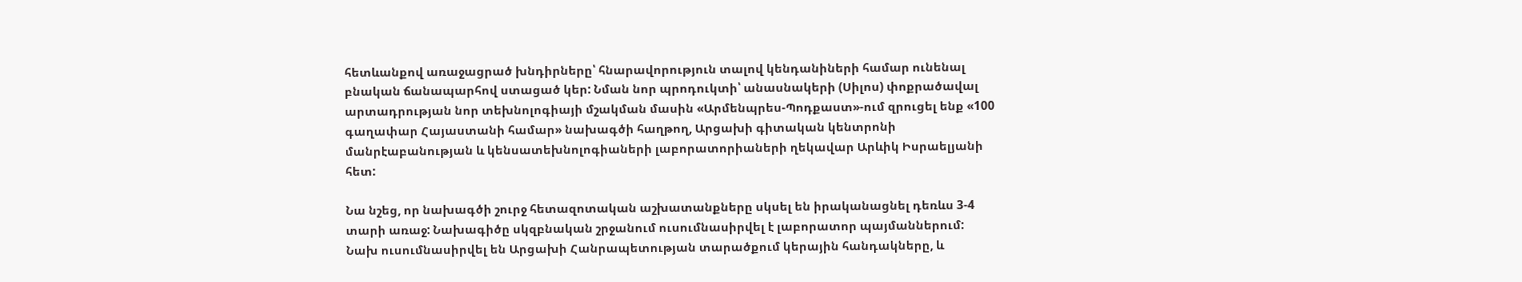հետևանքով առաջացրած խնդիրները՝ հնարավորություն տալով կենդանիների համար ունենալ բնական ճանապարհով ստացած կեր: Նման նոր պրոդուկտի՝ անասնակերի (Սիլոս) փոքրածավալ արտադրության նոր տեխնոլոգիայի մշակման մասին «Արմենպրես-Պոդքաստ»-ում զրուցել ենք «100 գաղափար Հայաստանի համար» նախագծի հաղթող, Արցախի գիտական կենտրոնի մանրէաբանության և կենսատեխնոլոգիաների լաբորատորիաների ղեկավար Արևիկ Իսրաելյանի հետ:

Նա նշեց, որ նախագծի շուրջ հետազոտական աշխատանքները սկսել են իրականացնել դեռևս 3-4 տարի առաջ: Նախագիծը սկզբնական շրջանում ուսումնասիրվել է լաբորատոր պայմաններում: Նախ ուսումնասիրվել են Արցախի Հանրապետության տարածքում կերային հանդակները, և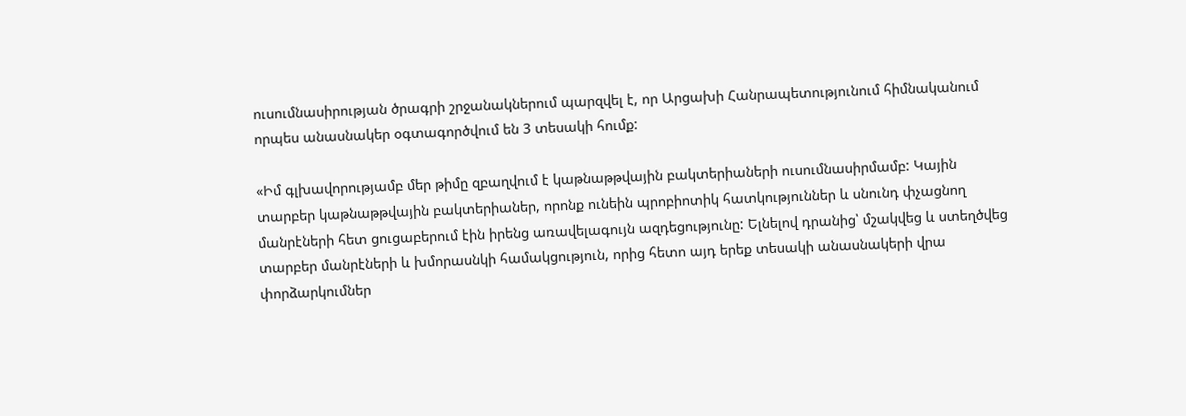ուսումնասիրության ծրագրի շրջանակներում պարզվել է, որ Արցախի Հանրապետությունում հիմնականում որպես անասնակեր օգտագործվում են 3 տեսակի հումք:

«Իմ գլխավորությամբ մեր թիմը զբաղվում է կաթնաթթվային բակտերիաների ուսումնասիրմամբ: Կային տարբեր կաթնաթթվային բակտերիաներ, որոնք ունեին պրոբիոտիկ հատկություններ և սնունդ փչացնող մանրէների հետ ցուցաբերում էին իրենց առավելագույն ազդեցությունը: Ելնելով դրանից՝ մշակվեց և ստեղծվեց տարբեր մանրէների և խմորասնկի համակցություն, որից հետո այդ երեք տեսակի անասնակերի վրա փորձարկումներ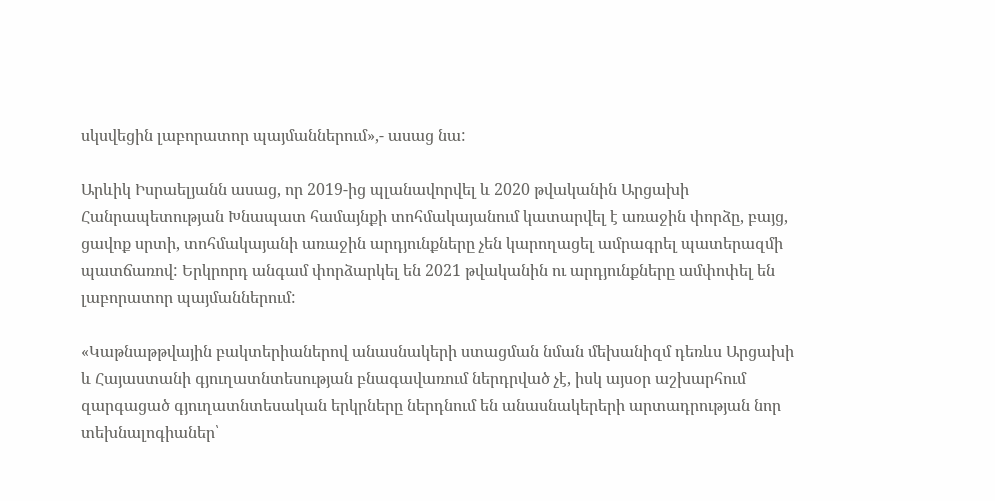սկսվեցին լաբորատոր պայմաններում»,- ասաց նա:

Արևիկ Իսրաելյանն ասաց, որ 2019-ից պլանավորվել և 2020 թվականին Արցախի Հանրապետության Խնապատ համայնքի տոհմակայանում կատարվել է առաջին փորձը, բայց, ցավոք սրտի, տոհմակայանի առաջին արդյունքները չեն կարողացել ամրագրել պատերազմի պատճառով: Երկրորդ անգամ փորձարկել են 2021 թվականին ու արդյունքները ամփոփել են լաբորատոր պայմաններում:

«Կաթնաթթվային բակտերիաներով անասնակերի ստացման նման մեխանիզմ դեռևս Արցախի և Հայաստանի գյուղատնտեսության բնագավառում ներդրված չէ, իսկ այսօր աշխարհում զարգացած գյուղատնտեսական երկրները ներդնում են անասնակերերի արտադրության նոր տեխնալոգիաներ՝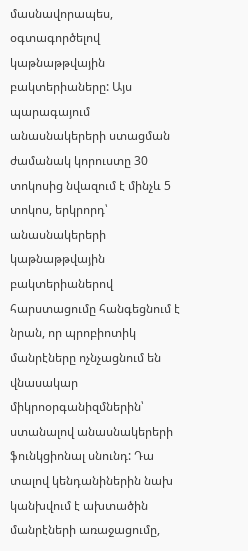մասնավորապես, օգտագործելով կաթնաթթվային բակտերիաները: Այս պարագայում անասնակերերի ստացման ժամանակ կորուստը 30 տոկոսից նվազում է մինչև 5 տոկոս, երկրորդ՝ անասնակերերի կաթնաթթվային բակտերիաներով հարստացումը հանգեցնում է նրան, որ պրոբիոտիկ մանրէները ոչնչացնում են վնասակար միկրոօրգանիզմներին՝ ստանալով անասնակերերի ֆունկցիոնալ սնունդ: Դա տալով կենդանիներին նախ կանխվում է ախտածին մանրէների առաջացումը,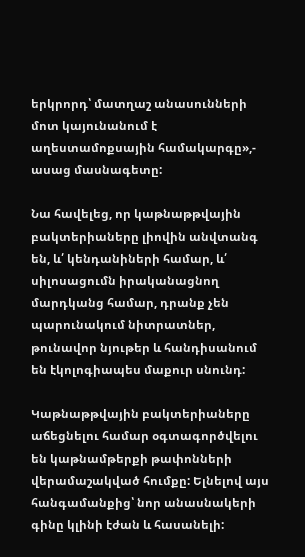երկրորդ՝ մատղաշ անասունների մոտ կայունանում է աղեստամոքսային համակարգը»,- ասաց մասնագետը:

Նա հավելեց, որ կաթնաթթվային բակտերիաները լիովին անվտանգ են, և՛ կենդանիների համար, և՛ սիլոսացումն իրականացնող մարդկանց համար, դրանք չեն պարունակում նիտրատներ, թունավոր նյութեր և հանդիսանում են էկոլոգիապես մաքուր սնունդ:

Կաթնաթթվային բակտերիաները աճեցնելու համար օգտագործվելու են կաթնամթերքի թափոնների վերամաշակված հումքը: Ելնելով այս հանգամանքից՝ նոր անասնակերի գինը կլինի էժան և հասանելի: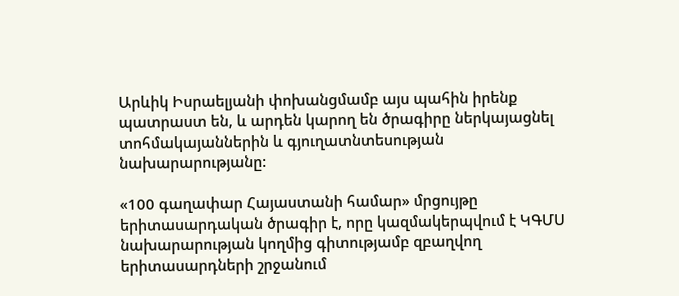Արևիկ Իսրաելյանի փոխանցմամբ այս պահին իրենք պատրաստ են, և արդեն կարող են ծրագիրը ներկայացնել տոհմակայաններին և գյուղատնտեսության նախարարությանը:

«100 գաղափար Հայաստանի համար» մրցույթը երիտասարդական ծրագիր է, որը կազմակերպվում է ԿԳՄՍ նախարարության կողմից գիտությամբ զբաղվող երիտասարդների շրջանում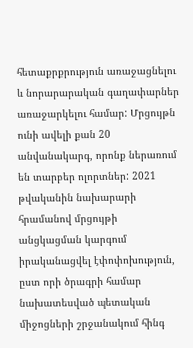հետաքրքրություն առաջացնելու և նորարարական գաղափարներ առաջարկելու համար: Մրցույթն ունի ավելի քան 20 անվանակարգ, որոնք ներառում են տարբեր ոլորտներ: 2021 թվականին նախարարի հրամանով մրցույթի անցկացման կարգում իրականացվել էփոփոխություն, ըստ որի ծրագրի համար նախատեսված պետական միջոցների շրջանակում հինգ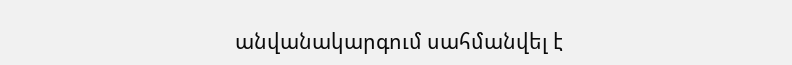անվանակարգում սահմանվել է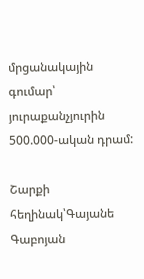մրցանակային գումար՝ յուրաքանչյուրին 500.000-ական դրամ:

Շարքի հեղինակ՝Գայանե Գաբոյան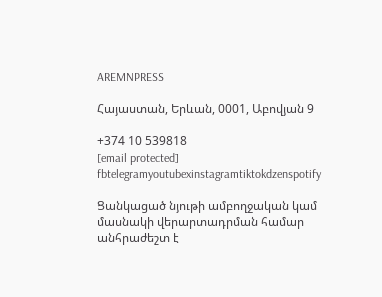AREMNPRESS

Հայաստան, Երևան, 0001, Աբովյան 9

+374 10 539818
[email protected]
fbtelegramyoutubexinstagramtiktokdzenspotify

Ցանկացած նյութի ամբողջական կամ մասնակի վերարտադրման համար անհրաժեշտ է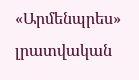«Արմենպրես» լրատվական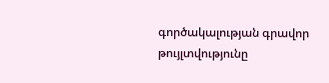գործակալության գրավոր թույլտվությունը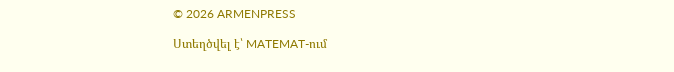© 2026 ARMENPRESS

Ստեղծվել է՝ MATEMAT-ում